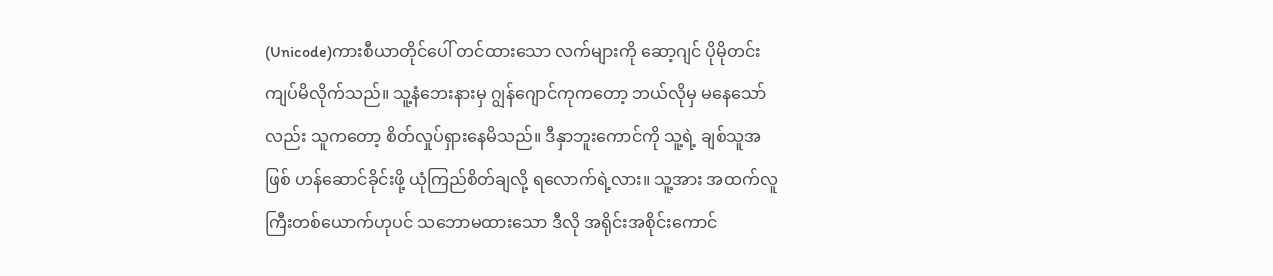(Unicode)ကားစီယာတိုင်ပေါ် တင်ထားသော လက်များကို ဆော့ဂျင် ပိုမိုတင်းကျပ်မိလိုက်သည်။ သူ့နံဘေးနားမှ ဂျွန်ဂျောင်ကုကတော့ ဘယ်လိုမှ မနေသော်လည်း သူကတော့ စိတ်လှုပ်ရှားနေမိသည်။ ဒီနှာဘူးကောင်ကို သူ့ရဲ့ ချစ်သူအဖြစ် ဟန်ဆောင်ခိုင်းဖို့ ယုံကြည်စိတ်ချလို့ ရလောက်ရဲ့လား။ သူ့အား အထက်လူကြီးတစ်ယောက်ဟုပင် သဘောမထားသော ဒီလို အရိုင်းအစိုင်းကောင်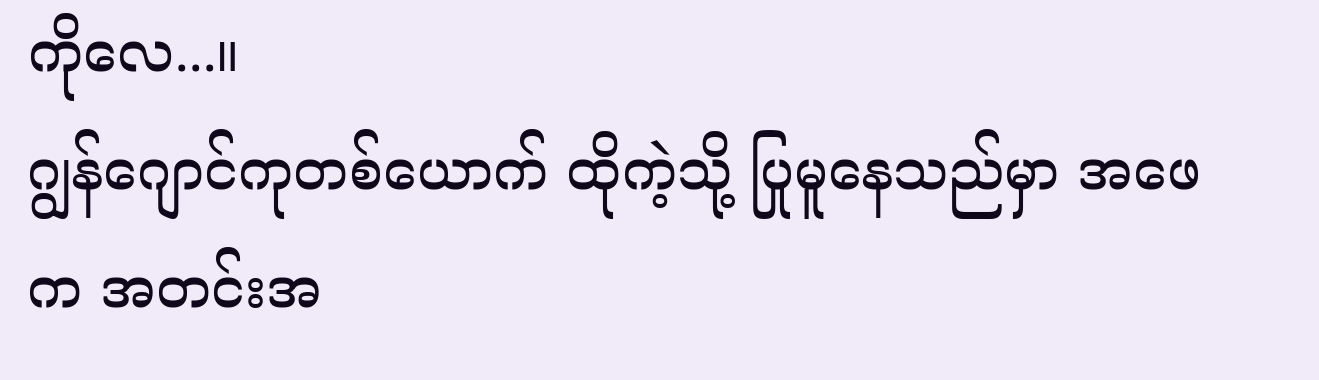ကိုလေ...။
ဂျွန်ဂျောင်ကုတစ်ယောက် ထိုကဲ့သို့ ပြုမူနေသည်မှာ အဖေက အတင်းအ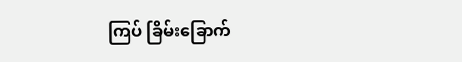ကြပ် ခြိမ်းခြောက်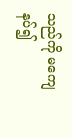သည်ကို မကျေနပ်၍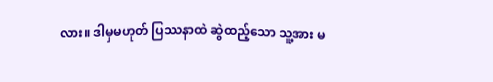လား။ ဒါမှမဟုတ် ပြဿနာထဲ ဆွဲထည့်သော သူ့အား မ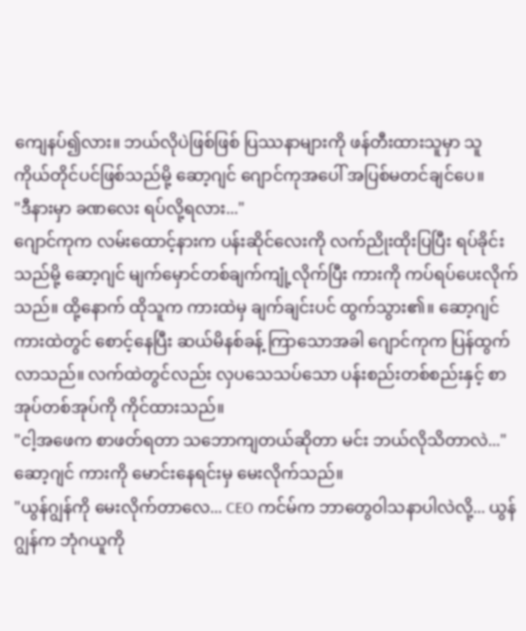ကျေနပ်၍လား။ ဘယ်လိုပဲဖြစ်ဖြစ် ပြဿနာများကို ဖန်တီးထားသူမှာ သူကိုယ်တိုင်ပင်ဖြစ်သည်မို့ ဆော့ဂျင် ဂျောင်ကုအပေါ် အပြစ်မတင်ချင်ပေ။
"ဒီနားမှာ ခဏလေး ရပ်လို့ရလား..."
ဂျောင်ကုက လမ်းထောင့်နားက ပန်းဆိုင်လေးကို လက်ညိုးထိုးပြပြီး ရပ်ခိုင်းသည်မို့ ဆော့ဂျင် မျက်မှောင်တစ်ချက်ကျုံ့လိုက်ပြီး ကားကို ကပ်ရပ်ပေးလိုက်သည်။ ထို့နောက် ထိုသူက ကားထဲမှ ချက်ချင်းပင် ထွက်သွား၏။ ဆော့ဂျင် ကားထဲတွင် စောင့်နေပြီး ဆယ်မိနစ်ခန့် ကြာသောအခါ ဂျောင်ကုက ပြန်ထွက်လာသည်။ လက်ထဲတွင်လည်း လှပသေသပ်သော ပန်းစည်းတစ်စည်းနှင့် စာအုပ်တစ်အုပ်ကို ကိုင်ထားသည်။
"ငါ့အဖေက စာဖတ်ရတာ သဘောကျတယ်ဆိုတာ မင်း ဘယ်လိုသိတာလဲ..."
ဆော့ဂျင် ကားကို မောင်းနေရင်းမှ မေးလိုက်သည်။
"ယွန်ဂျွန်ကို မေးလိုက်တာလေ... CEO ကင်မ်က ဘာတွေဝါသနာပါလဲလို့... ယွန်ဂျွန်က ဘုံဂယူကို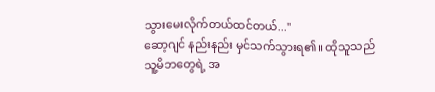သွားမေးလိုက်တယ်ထင်တယ်..."
ဆော့ဂျင် နည်းနည်း မှင်သက်သွားရ၏။ ထိုသူသည် သူ့မိဘတွေရဲ့ အ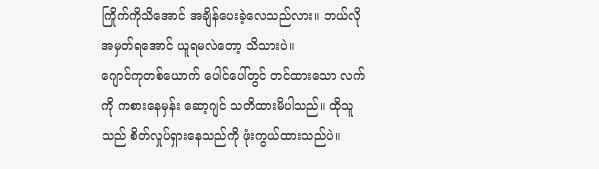ကြိုက်ကိုသိအောင် အချိန်ပေးခဲ့လေသည်လား။ ဘယ်လိုအမှတ်ရအောင် ယူရမလဲတော့ သိသားပဲ။
ဂျောင်ကုတစ်ယောက် ပေါင်ပေါ်တွင် တင်ထားသော လက်ကို ကစားနေမှန်း ဆော့ဂျင် သတိထားမိပါသည်။ ထိုသူသည် စိတ်လှုပ်ရှားနေသည်ကို ဖုံးကွယ်ထားသည်ပဲ။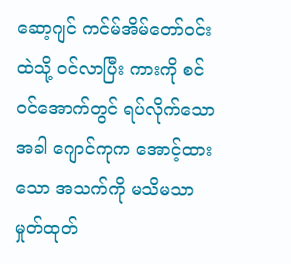ဆော့ဂျင် ကင်မ်အိမ်တော်ဝင်းထဲသို့ ဝင်လာပြီး ကားကို စင်ဝင်အောက်တွင် ရပ်လိုက်သောအခါ ဂျောင်ကုက အောင့်ထားသော အသက်ကို မသိမသာ မှုတ်ထုတ်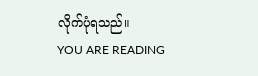လိုက်ပုံရသည်။
YOU ARE READING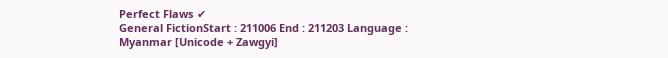Perfect Flaws ✔
General FictionStart : 211006 End : 211203 Language : Myanmar [Unicode + Zawgyi]